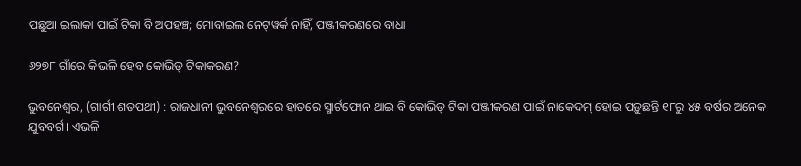ପଛୁଆ ଇଲାକା ପାଇଁ ଟିକା ବି ଅପହଞ୍ଚ; ମୋବାଇଲ ନେଟ୍‌ୱର୍କ ନାହିଁ, ପଞ୍ଜୀକରଣରେ ବାଧା

୬୨୭୮ ଗାଁରେ କିଭଳି ହେବ କୋଭିଡ୍‌ ଟିକାକରଣ?

ଭୁବନେଶ୍ବର, (ଗାର୍ଗୀ ଶତପଥୀ) : ରାଜଧାନୀ ଭୁବନେଶ୍ବରରେ ହାତରେ ସ୍ମାର୍ଟଫୋନ ଥାଇ ବି କୋଭିଡ୍‌ ଟିକା ପଞ୍ଜୀକରଣ ପାଇଁ ନାକେଦମ୍‌ ହୋଇ ପଡ଼ୁଛନ୍ତି ୧୮ରୁ ୪୫ ବର୍ଷର ଅନେକ ଯୁବବର୍ଗ। ଏଭଳି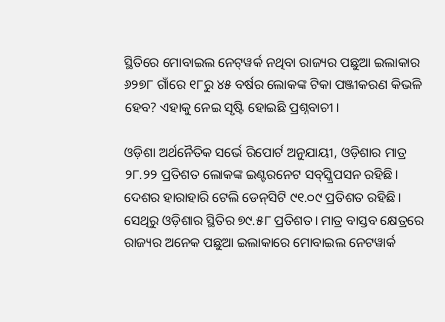ସ୍ଥିତିରେ ମୋବାଇଲ ନେଟ୍‌ୱର୍କ ନଥିବା ରାଜ୍ୟର ପଛୁଆ ଇଲାକାର ୬୨୭୮ ଗାଁରେ ୧୮ରୁ ୪୫ ବର୍ଷର ଲୋକଙ୍କ ଟିକା ପଞ୍ଜୀକରଣ କିଭଳି ହେବ? ଏହାକୁ ନେଇ ସୃଷ୍ଟି ହୋଇଛି ପ୍ରଶ୍ନବାଚୀ।

ଓଡ଼ିଶା ଅର୍ଥନୈତିକ ସର୍ଭେ ରିପୋର୍ଟ ଅନୁଯାୟୀ, ଓଡ଼ିଶାର ମାତ୍ର ୨୮.୨୨ ପ୍ରତିଶତ ଲୋକଙ୍କ ଇଣ୍ଟରନେଟ ସବ୍‌ସ୍କ୍ରିପସନ ରହିଛି। ଦେଶର ହାରାହାରି ଟେଲି ଡେନ୍‌ସିଟି ୯୧.୦୯ ପ୍ରତିଶତ ରହିଛି। ସେଥିରୁ ଓଡ଼ିଶାର ସ୍ଥିତିର ୭୯.୫୮ ପ୍ରତିଶତ। ମାତ୍ର ବାସ୍ତବ କ୍ଷେତ୍ରରେ ରାଜ୍ୟର ଅନେକ ପଛୁଆ ଇଲାକାରେ ମୋବାଇଲ ନେଟୱାର୍କ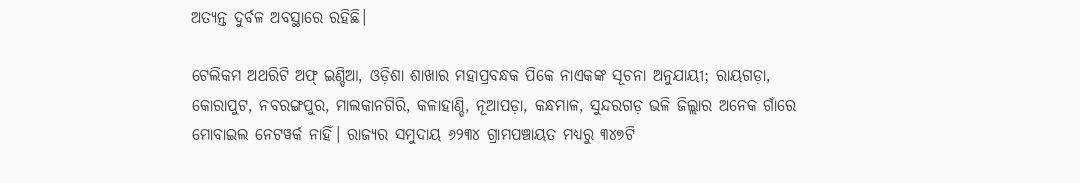ଅତ୍ୟନ୍ତ ଦୁର୍ବଳ ଅବସ୍ଥାରେ ରହିଛି।

ଟେଲିକମ ଅଥରିଟି ଅଫ୍‌ ଇଣ୍ଡିଆ, ଓଡ଼ିଶା ଶାଖାର ମହାପ୍ରବନ୍ଧକ ପିକେ ନାଏକଙ୍କ ସୂଚନା ଅନୁଯାୟୀ; ରାୟଗଡ଼ା, କୋରାପୁଟ, ନବରଙ୍ଗପୁର, ମାଲକାନଗିରି, କଳାହାଣ୍ଡି, ନୂଆପଡ଼ା, କନ୍ଧମାଳ, ସୁନ୍ଦରଗଡ଼ ଭଳି ଜିଲ୍ଲାର ଅନେକ ଗାଁରେ ମୋବାଇଲ ନେଟୱର୍କ ନାହିଁ। ରାଜ୍ୟର ସମୁଦାୟ ୬୨୩୪ ଗ୍ରାମପଞ୍ଚାୟତ ମଧ୍ୟରୁ ୩୪୭ଟି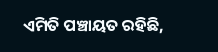ଏମିତି ପଞ୍ଚାୟତ ରହିଛି,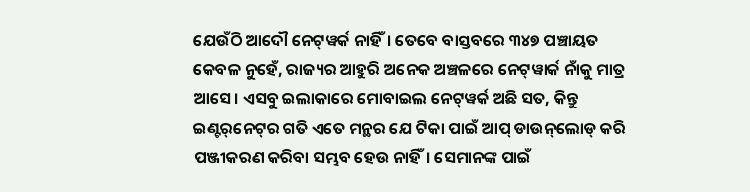ଯେଉଁଠି ଆଦୌ ନେଟ୍‌ୱର୍କ ନାହିଁ। ତେବେ ବାସ୍ତବରେ ୩୪୭ ପଞ୍ଚାୟତ କେବଳ ନୁହେଁ, ରାଜ୍ୟର ଆହୁରି ଅନେକ ଅଞ୍ଚଳରେ ନେଟ୍‌ୱାର୍କ ନାଁକୁ ମାତ୍ର ଆସେ। ଏସବୁ ଇଲାକାରେ ମୋବାଇଲ ନେଟ୍‌ୱର୍କ ଅଛି ସତ, କିନ୍ତୁ ଇଣ୍ଟର୍‌ନେଟ୍‌ର ଗତି ଏତେ ମନ୍ଥର ଯେ ଟିକା ପାଇଁ ଆପ୍ ଡାଉନ୍‌ଲୋଡ୍ କରି ପଞ୍ଜୀକରଣ କରିବା ସମ୍ଭବ ହେଉ ନାହିଁ। ସେମାନଙ୍କ ପାଇଁ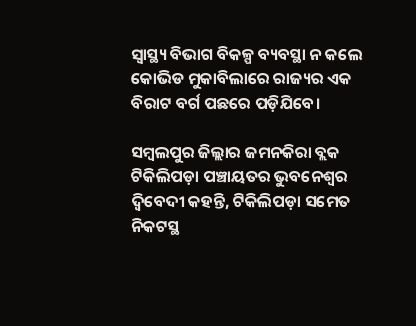ସ୍ବାସ୍ଥ୍ୟ ବିଭାଗ ବିକଳ୍ପ ବ୍ୟବସ୍ଥା ନ କଲେ କୋଭିଡ ମୁକାବିଲାରେ ରାଜ୍ୟର ଏକ ବିରାଟ ବର୍ଗ ପଛରେ ପଡ଼ିଯିବେ।

ସମ୍ବଲପୁର ଜିଲ୍ଲାର ଜମନକିରା ବ୍ଲକ ଟିକିଲିପଡ଼ା ପଞ୍ଚାୟତର ଭୁବନେଶ୍ବର ଦ୍ବିବେଦୀ କହନ୍ତି, ଟିକିଲିପଡ଼ା ସମେତ ନିକଟସ୍ଥ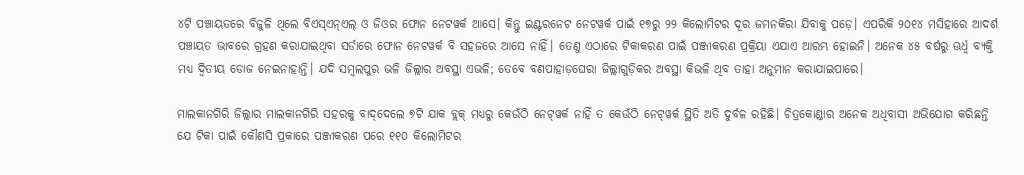୪ଟି ପଞ୍ଚାୟତରେ ବିଜୁଳି ଥିଲେ ବିଏସ୍‌ଏନ୍‌ଏଲ୍‌ ଓ ଜିଓର ଫୋନ ନେଟୱର୍କ ଆସେ। କିନ୍ତୁ ଇଣ୍ଟରନେଟ ନେଟୱର୍କ ପାଇଁ ୧୭ରୁ ୨୨ କିଲୋମିଟର ଦୂର ଜମନକିରା ଯିବାକୁ ପଡ଼େ। ଏପରିକି ୨୦୧୪ ମସିହାରେ ଆଦର୍ଶ ପଞ୍ଚାୟତ ଭାବରେ ଗ୍ରହଣ କରାଯାଇଥିବା ସର୍ଡାରେ ଫୋନ ନେଟୱର୍କ ବି ସହଜରେ ଆସେ ନାହିଁ। ତେଣୁ ଏଠାରେ ଟିକାକରଣ ପାଇଁ ପଞ୍ଜୀକରଣ ପ୍ରକ୍ରିୟା ଏଯାଏ ଆରମ୍ଭ ହୋଇନି। ଅନେକ ୪୫ ବର୍ଷରୁ ଊର୍ଧ୍ବ ବ୍ୟକ୍ତି ମଧ୍ୟ ଦ୍ବିତୀୟ ଡୋଜ ନେଇନାହାନ୍ତି। ଯଦି ସମ୍ବଲପୁର ଭଳି ଜିଲ୍ଲାର ଅବସ୍ଥା ଏଭଳି; ତେବେ ବଣପାହାଡ଼ଘେରା ଜିଲ୍ଲାଗୁଡ଼ିକର ଅବସ୍ଥା କିଭଳି ଥିବ ତାହା ଅନୁମାନ କରାଯାଇପାରେ।

ମାଲକାନଗିରି ଜିଲ୍ଲାର ମାଲକାନଗିରି ସହରକୁ ବାଦ୍‌ଦେଲେ ୭ଟି ଯାକ ବ୍ଲକ୍‌ ମଧ୍ୟରୁ କେଉଁଠି ନେଟ୍‌ୱର୍କ ନାହିଁ ତ କେଉଁଠି ନେଟ୍‌ୱର୍କ ସ୍ଥିତି ଅତି ଦୁର୍ବଳ ରହିଛି। ଚିତ୍ରକୋଣ୍ଡାର ଅନେକ ଅଧିବାସୀ ଅଭିଯୋଗ କରିଛନ୍ତି ଯେ ଟିକା ପାଇଁ କୌଣସି ପ୍ରକାରେ ପଞ୍ଜୀକରଣ ପରେ ୧୧୦ କିଲୋମିଟର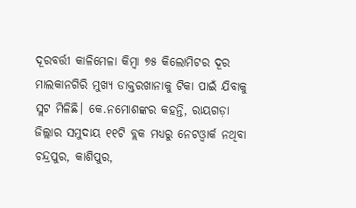ଦୂରବର୍ତ୍ତୀ କାଳିମେଳା କିମ୍ବା ୭୫ କିଲୋମିଟର ଦୂର ମାଲକାନଗିରି ମୁଖ୍ୟ ଡାକ୍ତରଖାନାକୁ ଟିକା ପାଇଁ ଯିବାକୁ ସ୍ଲଟ ମିଳିଛି। କେ.ନମୋଶଙ୍କର କହନ୍ତି, ରାୟଗଡ଼ା ଜିଲ୍ଲାର ସମୁଦାୟ ୧୧ଟି ବ୍ଲକ ମଧ୍ୟରୁ ନେଟଓ୍ବାର୍କ ନଥିବା ଚନ୍ଦ୍ରପୁର, କାଶିପୁର,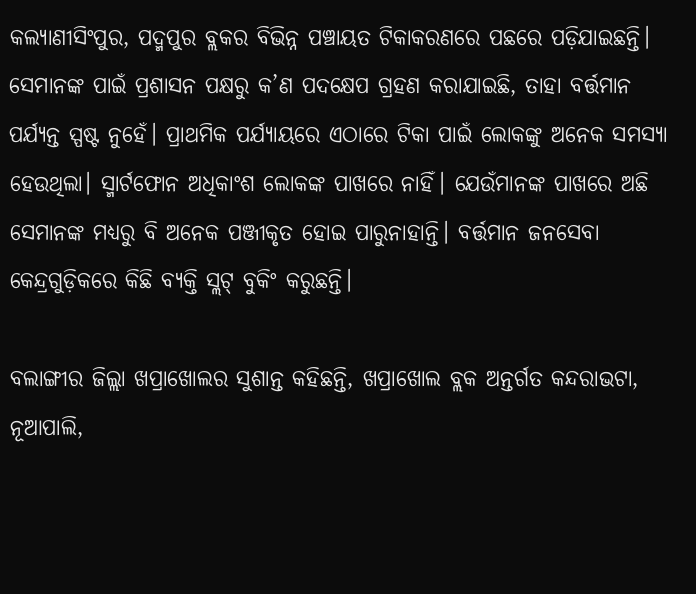କଲ୍ୟାଣୀସିଂପୁର, ପଦ୍ମପୁର ବ୍ଲକର ବିଭିନ୍ନ ପଞ୍ଚାୟତ ଟିକାକରଣରେ ପଛରେ ପଡ଼ିଯାଇଛନ୍ତି। ସେମାନଙ୍କ ପାଇଁ ପ୍ରଶାସନ ପକ୍ଷରୁ କ’ଣ ପଦକ୍ଷେପ ଗ୍ରହଣ କରାଯାଇଛି, ତାହା ବର୍ତ୍ତମାନ ପର୍ଯ୍ୟନ୍ତ ସ୍ପଷ୍ଟ ନୁହେଁ। ପ୍ରାଥମିକ ପର୍ଯ୍ୟାୟରେ ଏଠାରେ ଟିକା ପାଇଁ ଲୋକଙ୍କୁ ଅନେକ ସମସ୍ୟା ହେଉଥିଲା। ସ୍ମାର୍ଟଫୋନ ଅଧିକାଂଶ ଲୋକଙ୍କ ପାଖରେ ନାହିଁ। ଯେଉଁମାନଙ୍କ ପାଖରେ ଅଛି ସେମାନଙ୍କ ମଧ୍ୟରୁ ବି ଅନେକ ପଞ୍ଜୀକୃତ ହୋଇ ପାରୁନାହାନ୍ତି। ବର୍ତ୍ତମାନ ଜନସେବା କେନ୍ଦ୍ରଗୁଡ଼ିକରେ କିଛି ବ୍ୟକ୍ତି ସ୍ଲଟ୍‌ ବୁକିଂ କରୁଛନ୍ତି।

ବଲାଙ୍ଗୀର ଜିଲ୍ଲା ଖପ୍ରାଖୋଲର ସୁଶାନ୍ତ କହିଛନ୍ତି, ଖପ୍ରାଖୋଲ ବ୍ଲକ ଅନ୍ତର୍ଗତ କନ୍ଦରାଭଟା, ନୂଆପାଲି,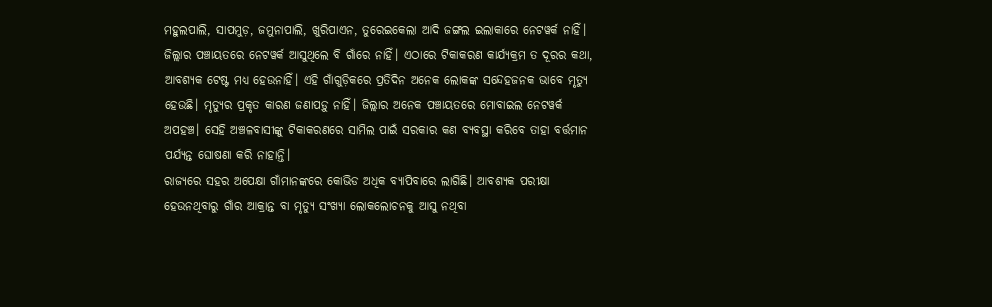ମହୁଲପାଲି, ସାପମୁଡ଼, ଜମୁନାପାଲି, ଖୁରିପାଏନ, ତୁରେଇକେଲା ଆଦି ଜଙ୍ଗଲ ଇଲାକାରେ ନେଟୱର୍କ ନାହିଁ। ଜିଲ୍ଲାର ପଞ୍ଚାୟତରେ ନେଟୱର୍କ ଆସୁଥିଲେ ବି ଗାଁରେ ନାହିଁ। ଏଠାରେ ଟିକାକରଣ କାର୍ଯ୍ୟକ୍ରମ ତ ଦୂରର କଥା, ଆବଶ୍ୟକ ଟେଷ୍ଟ ମଧ୍ୟ ହେଉନାହିଁ। ଏହି ଗାଁଗୁଡ଼ିକରେ ପ୍ରତିଦିନ ଅନେକ ଲୋକଙ୍କ ସନ୍ଦେହଜନକ ଭାବେ ମୃତ୍ୟୁ ହେଉଛି। ମୃତ୍ୟୁର ପ୍ରକୃତ କାରଣ ଜଣାପଡ଼ୁ ନାହିଁ। ଜିଲ୍ଲାର ଅନେକ ପଞ୍ଚାୟତରେ ମୋବାଇଲ ନେଟୱର୍କ ଅପହଞ୍ଚ। ସେହି ଅଞ୍ଚଳବାସୀଙ୍କୁ ଟିକାକରଣରେ ସାମିଲ ପାଇଁ ସରକାର କଣ ବ୍ୟବସ୍ଥା କରିବେ ତାହା ବର୍ତ୍ତମାନ ପର୍ଯ୍ୟନ୍ତ ଘୋଷଣା କରି ନାହାନ୍ତି।
ରାଜ୍ୟରେ ସହର ଅପେକ୍ଷା ଗାଁମାନଙ୍କରେ କୋଭିଡ ଅଧିକ ବ୍ୟାପିବାରେ ଲାଗିଛି। ଆବଶ୍ୟକ ପରୀକ୍ଷା ହେଉନଥିବାରୁ ଗାଁର ଆକ୍ରାନ୍ତ ବା ମୃତ୍ୟୁ ସଂଖ୍ୟା ଲୋକଲୋଚନକୁ ଆସୁ ନଥିବା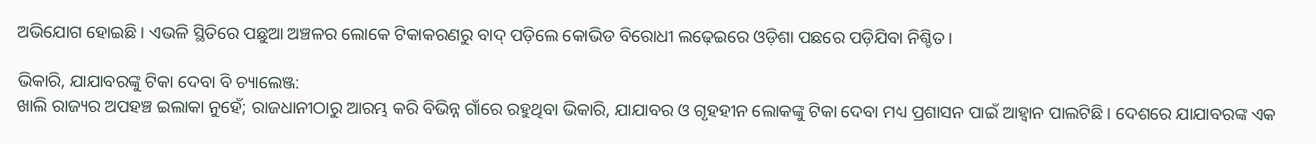ଅଭିଯୋଗ ହୋଇଛି। ଏଭଳି ସ୍ଥିତିରେ ପଛୁଆ ଅଞ୍ଚଳର ଲୋକେ ଟିକାକରଣରୁ ବାଦ୍‌ ପଡ଼ିଲେ କୋଭିଡ ବିରୋଧୀ ଲଢ଼େଇରେ ଓଡ଼ିଶା ପଛରେ ପଡ଼ିଯିବା ନିଶ୍ଚିତ।

ଭିକାରି, ଯାଯାବରଙ୍କୁ ଟିକା ଦେବା ବି ଚ୍ୟାଲେଞ୍ଜ:
ଖାଲି ରାଜ୍ୟର ଅପହଞ୍ଚ ଇଲାକା ନୁହେଁ; ରାଜଧାନୀଠାରୁ ଆରମ୍ଭ କରି ବିଭିନ୍ନ ଗାଁରେ ରହୁଥିବା ଭିକାରି, ଯାଯାବର ଓ ଗୃହହୀନ ଲୋକଙ୍କୁ ଟିକା ଦେବା ମଧ୍ୟ ପ୍ରଶାସନ ପାଇଁ ଆହ୍ବାନ ପାଲଟିଛି। ଦେଶରେ ଯାଯାବରଙ୍କ ଏକ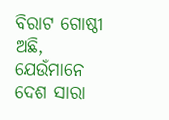ବିରାଟ ଗୋଷ୍ଠୀ ଅଛି, ଯେଉଁମାନେ ଦେଶ ସାରା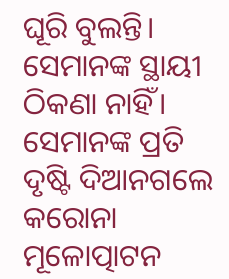ଘୂରି ବୁଲନ୍ତି। ସେମାନଙ୍କ ସ୍ଥାୟୀ ଠିକଣା ନାହିଁ। ସେମାନଙ୍କ ପ୍ରତି ଦୃଷ୍ଟି ଦିଆନଗଲେ କରୋନା ମୂଳୋତ୍ପାଟନ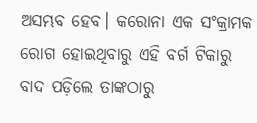ଅସମ୍ଭବ ହେବ। କରୋନା ଏକ ସଂକ୍ରାମକ ରୋଗ ହୋଇଥିବାରୁ ଏହି ବର୍ଗ ଟିକାରୁ ବାଦ ପଡ଼ିଲେ ତାଙ୍କଠାରୁ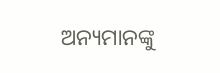ଅନ୍ୟମାନଙ୍କୁ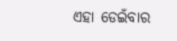ଏହା ଡେଇଁବାର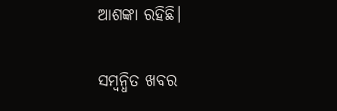ଆଶଙ୍କା ରହିଛି।

ସମ୍ବନ୍ଧିତ ଖବର